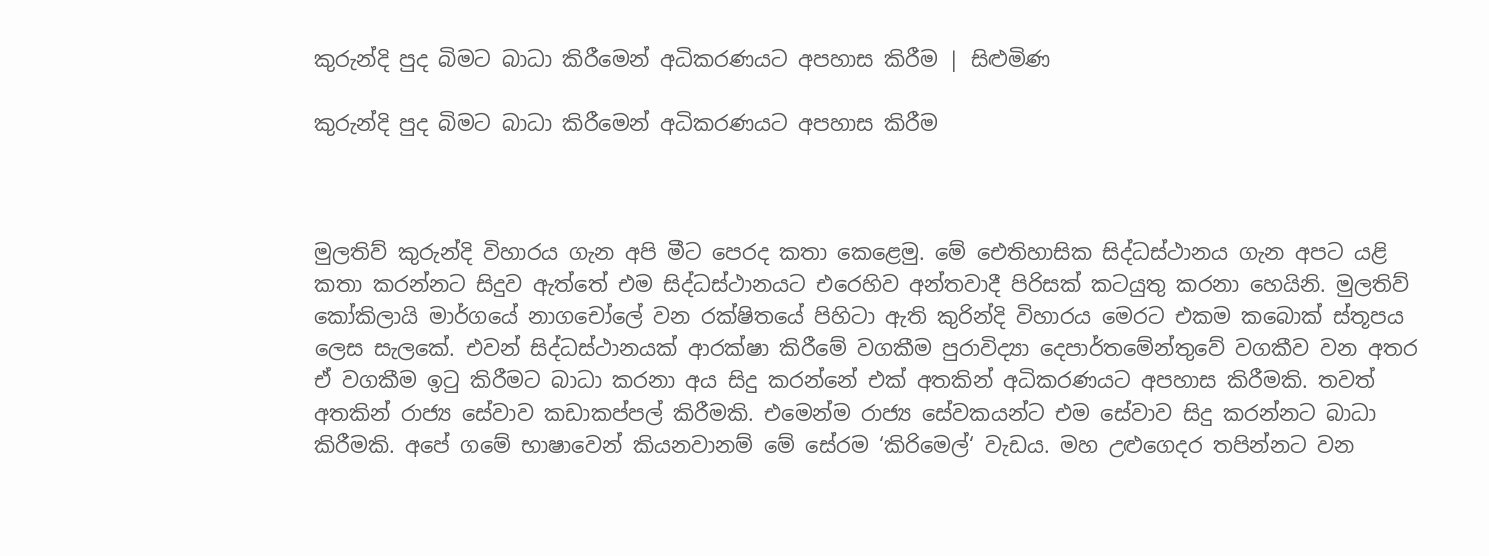කුරුන්දි පුද බිමට බාධා කිරීමෙන් අධිකරණයට අපහාස කිරීම | සිළුමිණ

කුරුන්දි පුද බිමට බාධා කිරීමෙන් අධිකරණයට අපහාස කිරීම



මුලතිව් කුරුන්දි විහාරය ගැන අපි මීට පෙරද කතා කෙළෙමු. මේ ඓතිහාසික සිද්ධස්ථානය ගැන අපට යළි කතා කරන්නට සිදුව ඇත්තේ එම සිද්ධස්ථානයට එරෙහිව අන්තවාදී පිරිසක් කටයුතු කරනා හෙයිනි. මුලතිව් කෝකිලායි මාර්ගයේ නාගචෝලේ වන රක්ෂිතයේ පිහිටා ඇති කුරින්දි විහාරය මෙරට එකම කබොක් ස්තූපය ලෙස සැලකේ. එවන් සිද්ධස්ථානයක් ආරක්ෂා කිරීමේ වගකීම පුරාවිද්‍යා දෙපාර්තමේන්තුවේ වගකීව වන අතර ඒ වගකීම ඉටු කිරීමට බාධා කරනා අය සිදු කරන්නේ එක් අතකින් අධිකරණයට අපහාස කිරීමකි. තවත් අතකින් රාජ්‍ය සේවාව කඩාකප්පල් කිරීමකි. එමෙන්ම රාජ්‍ය සේවකයන්ට එම සේවාව සිදු කරන්නට බාධා කිරීමකි. අපේ ගමේ භාෂාවෙන් කියනවානම් මේ සේරම ‘කිරිමෙල්‘ වැඩය. මහ උළුගෙදර තපින්නට වන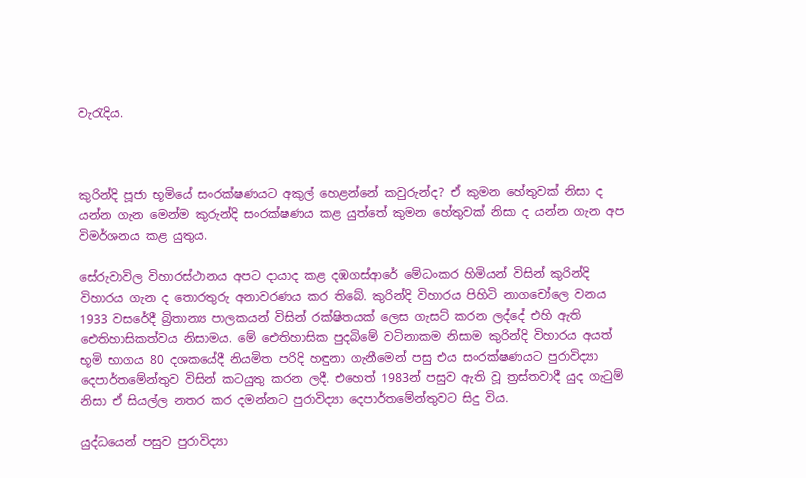වැරැදිය.



කුරින්දි පූජා භූමියේ සංරක්ෂණයට අකුල් හෙළන්නේ කවුරුන්ද? ඒ කුමන හේතුවක් නිසා ද යන්න ගැන මෙන්ම කුරුන්දි සංරක්ෂණය කළ යුත්තේ කුමන හේතුවක් නිසා ද යන්න ගැන අප විමර්ශනය කළ යුතුය.

සේරුවාවිල විහාරස්ථානය අපට දායාද කළ දඹගස්ආරේ මේධංකර හිමියන් විසින් කුරින්දි විහාරය ගැන ද තොරතුරු අනාවරණය කර තිබේ. කුරින්දි විහාරය පිහිටි නාගචෝලෙ වනය 1933 වසරේදී බ්‍රිතාන්‍ය පාලකයන් විසින් රක්ෂිතයක් ලෙස ගැසට් කරන ලද්දේ එහි ඇති ඓතිහාසිකත්වය නිසාමය. මේ ඓතිහාසික පුදබිමේ වටිනාකම නිසාම කුරින්දි විහාරය අයත් භූමි භාගය 80 දශකයේදී නියමිත පරිදි හඳුනා ගැනීමෙන් පසු එය සංරක්ෂණයට පුරාවිද්‍යා දෙපාර්තමේන්තුව විසින් කටයුතු කරන ලදී. එහෙත් 1983න් පසුව ඇති වූ ත්‍රස්තවාදී යුද ගැටුම් නිසා ඒ සියල්ල නතර කර දමන්නට පුරාවිද්‍යා දෙපාර්තමේන්තුවට සිදු විය.

යුද්ධයෙන් පසුව පුරාවිද්‍යා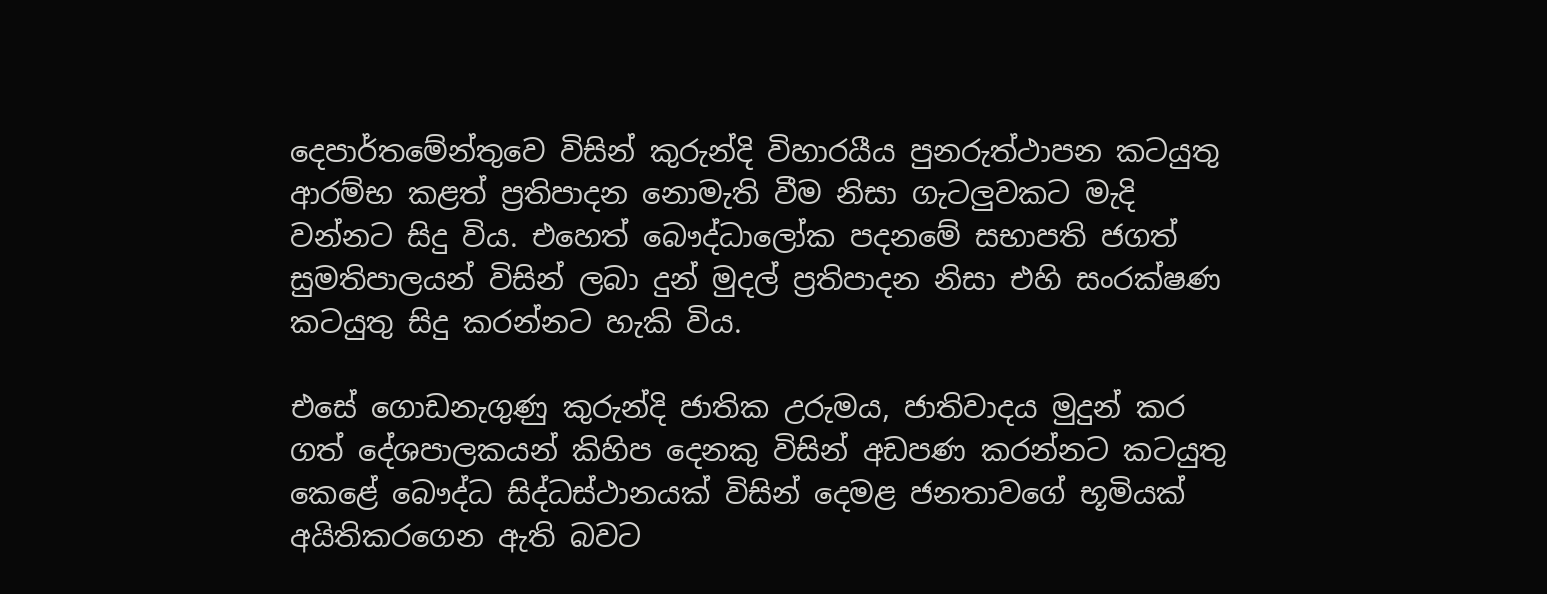දෙපාර්තමේන්තුවෙ විසින් කුරුන්දි විහාරයීය පුනරුත්ථාපන කටයුතු ආරම්භ කළත් ප්‍රතිපාදන නොමැති වීම නිසා ගැටලුවකට මැදි වන්නට සිදු විය. එහෙත් බෞද්ධාලෝක පදනමේ සභාපති ජගත් සුමතිපාලයන් විසින් ලබා දුන් මුදල් ප්‍රතිපාදන නිසා එහි සංරක්ෂණ කටයුතු සිදු කරන්නට හැකි විය.

එසේ ගොඩනැගුණු කුරුන්දි ජාතික උරුමය, ජාතිවාදය මුදුන් කර ගත් දේශපාලකයන් කිහිප දෙනකු විසින් අඩපණ කරන්නට කටයුතු කෙළේ බෞද්ධ සිද්ධස්ථානයක් විසින් දෙමළ ජනතාවගේ භූමියක් අයිතිකරගෙන ඇති බවට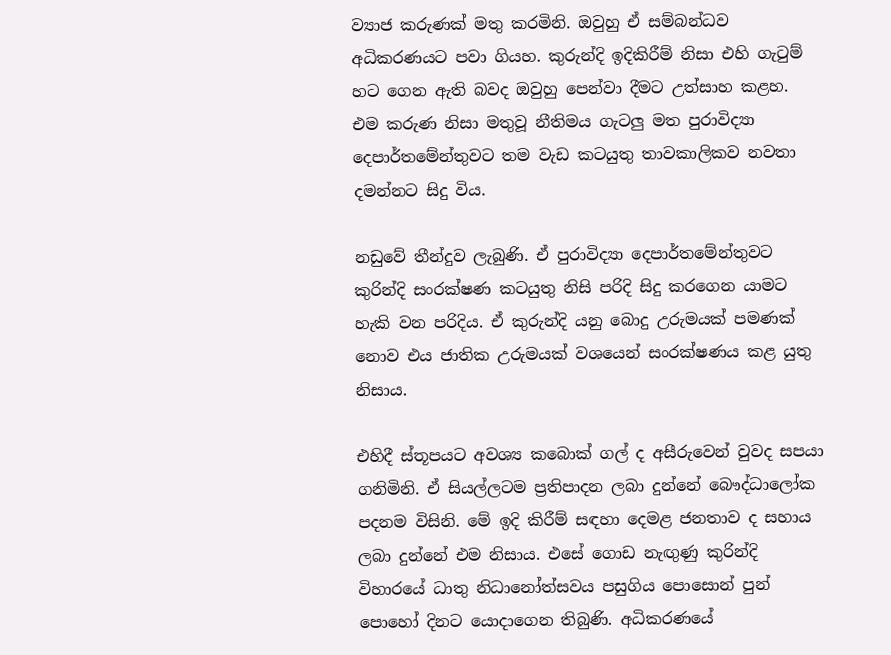ව්‍යාජ කරුණක් මතු කරමිනි. ඔවුහු ඒ සම්බන්ධව අධිකරණයට පවා ගියහ. කුරුන්දි ඉදිකිරීම් නිසා එහි ගැටුම් හට ගෙන ඇති බවද ඔවුහු පෙන්වා දීමට උත්සාහ කළහ. එම කරුණ නිසා මතුවූ නීතිමය ගැටලු මත පුරාවිද්‍යා දෙපාර්තමේන්තුවට තම වැඩ කටයුතු තාවකාලිකව නවතා දමන්නට සිදු විය.

නඩුවේ තීන්දුව ලැබු‍ණි. ඒ පුරාවිද්‍යා දෙපාර්තමේන්තුවට කුරින්දි සංරක්ෂණ කටයුතු නිසි පරිදි සිදු කරගෙන යාමට හැකි වන පරිදිය. ඒ කුරුන්දි යනු බොදු උරුමයක් පමණක් නොව එය ජාතික උරුමයක් වශයෙන් සංරක්ෂණය කළ යුතු නිසාය.

එහිදී ස්තූපයට අවශ්‍ය කබොක් ගල් ද අසීරුවෙන් වුවද සපයා ගනිමිනි. ඒ සියල්ලටම ප්‍රතිපාදන ලබා දුන්නේ බෞද්ධාලෝක පදනම විසිනි. මේ ඉදි කිරීම් සඳහා දෙමළ ජනතාව ද සහාය ලබා දුන්නේ එම නිසාය. එසේ ගොඩ නැඟුණු කුරින්දි විහාරයේ ධාතු නිධානෝත්සවය පසුගිය පොසොන් පුන් පොහෝ දිනට යොදාගෙන තිබුණි. අධිකරණයේ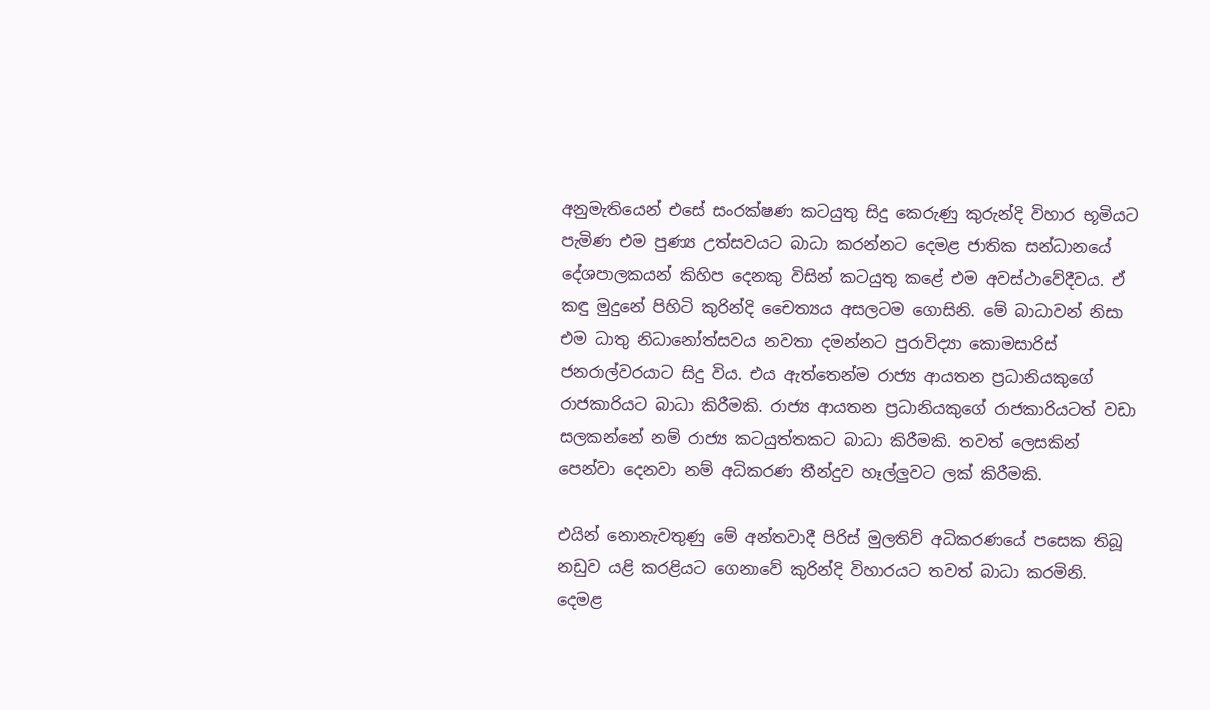අනුමැතියෙන් එසේ සංරක්ෂණ කටයුතු සිදු කෙරුණු කුරුන්දි විහාර භූමියට පැමිණ එම පුණ්‍ය උත්සවයට බාධා කරන්නට දෙමළ ජාතික සන්ධානයේ දේශපාලකයන් කිහිප දෙනකු විසින් කටයුතු කළේ එම අවස්ථාවේදීවය. ඒ කඳු මුදුනේ පිහිටි කුරින්දි චෛත්‍යය අසලටම ගොසිනි. මේ බාධාවන් නිසා එම ධාතු නිධානෝත්සවය නවතා දමන්නට පුරාවිද්‍යා කොමසාරිස් ජනරාල්වරයාට සිදු විය. එය ඇත්තෙන්ම රාජ්‍ය ආයතන ප්‍රධානියකුගේ රාජකාරියට බාධා කිරීමකි. රාජ්‍ය ආයතන ප්‍රධානියකුගේ රාජකාරියටත් වඩා සලකන්නේ නම් රාජ්‍ය කටයුත්තකට බාධා කිරීමකි. තවත් ලෙසකින් පෙන්වා දෙනවා නම් අධිකරණ තීන්දුව හෑල්ලුවට ලක් කිරීමකි.

එයින් නොනැවතුණු මේ අන්තවාදී පිරිස් මුලතිව් අධිකරණයේ පසෙක තිබූ නඩුව යළි කරළියට ගෙනාවේ කුරින්දි විහාරයට තවත් බාධා කරමිනි. දෙමළ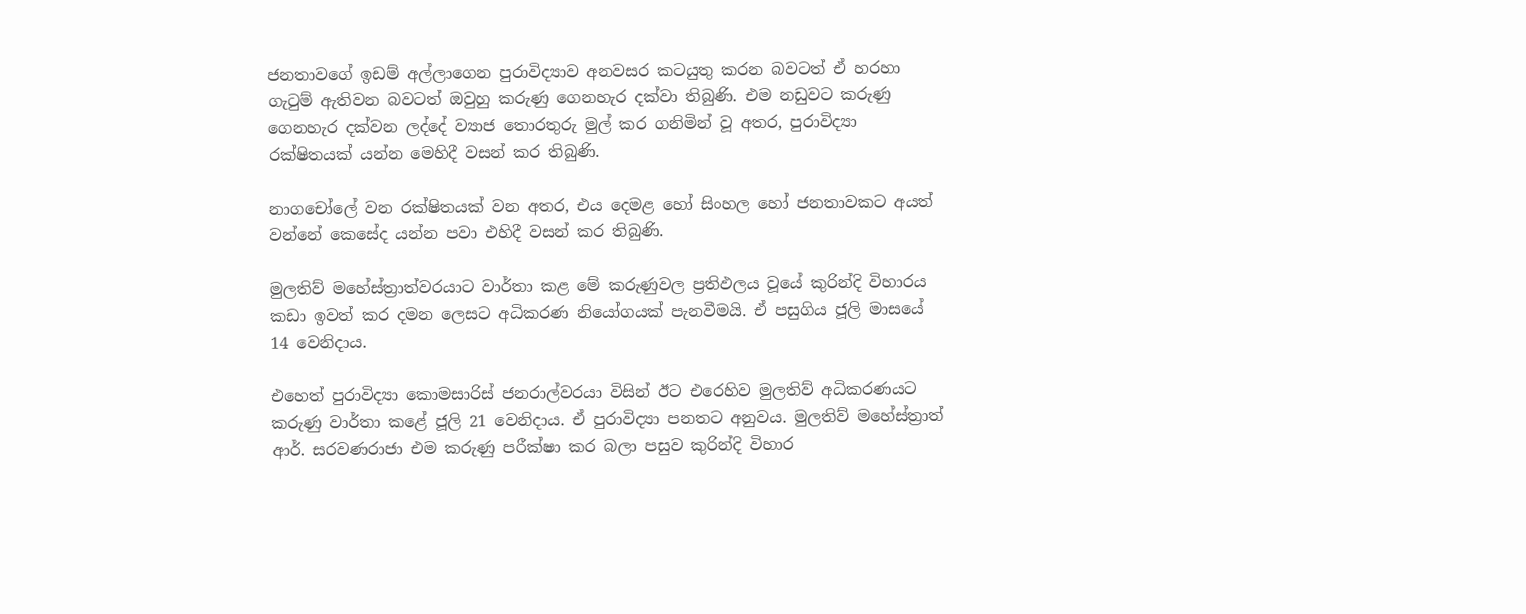ජනතාවගේ ඉඩම් අල්ලාගෙන පුරාවිද්‍යාව අනවසර කටයුතු කරන බවටත් ඒ හරහා ගැටුම් ඇතිවන බවටත් ඔවුහු කරුණු ගෙනහැර දක්වා තිබුණි. එම නඩුවට කරුණු ගෙනහැර දක්වන ලද්දේ ව්‍යාජ තොරතුරු මුල් කර ගනිමින් වූ අතර, පුරාවිද්‍යා රක්ෂිතයක් යන්න මෙහිදී වසන් කර තිබුණි.

නාගචෝලේ වන රක්ෂිතයක් වන අතර, එය දෙමළ හෝ සිංහල හෝ ජනතාවකට අයත් වන්නේ කෙසේද යන්න පවා එහිදී වසන් කර තිබුණි.

මුලතිව් මහේස්ත්‍රාත්වරයාට වාර්තා කළ මේ කරුණුවල ප්‍රතිඵලය වූයේ කුරින්දි විහාරය කඩා ඉවත් කර දමන ලෙසට අධිකරණ නියෝගයක් පැනවීමයි. ඒ පසුගිය ජූලි මාසයේ 14 වෙනිදාය.

එහෙත් පුරාවිද්‍යා කොමසාරිස් ජනරාල්වරයා විසින් ඊට එරෙහිව මුලතිව් අධිකරණයට කරුණු වාර්තා කළේ ජූලි 21 වෙනිදාය. ඒ පුරාවිද්‍යා පනතට අනුවය. මුලතිව් මහේස්ත්‍රාත් ආර්. සරවණරාජා එම කරුණු පරීක්ෂා කර බලා පසුව කුරින්දි විහාර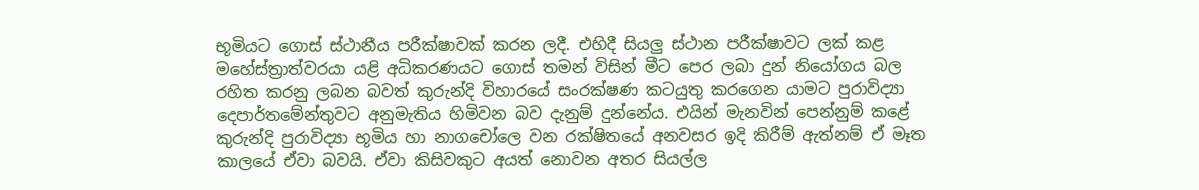භූමියට ගොස් ස්ථානීය පරීක්ෂාවක් කරන ලදී. එහිදී සියලු ස්ථාන පරීක්ෂාවට ලක් කළ මහේස්ත්‍රාත්වරයා යළි අධිකරණයට ගොස් තමන් විසින් මීට පෙර ලබා දුන් නියෝගය බල රහිත කරනු ලබන බවත් කුරුන්දි විහාරයේ සංරක්ෂණ කටයුතු කරගෙන යාමට පුරාවිද්‍යා දෙපාර්තමේන්තුවට අනුමැතිය හිමිවන බව දැනුම් දුන්නේය. එයින් මැනවින් පෙන්නුම් කළේ කුරුන්දි පුරාවිද්‍යා භූමිය හා නාගචෝලෙ වන රක්ෂිතයේ අනවසර ඉදි කිරීම් ඇත්නම් ඒ මෑත කාලයේ ඒවා බවයි. ඒවා කිසිවකුට අයත් නොවන අතර සියල්ල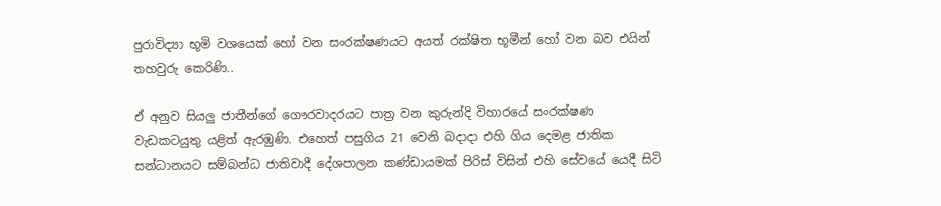පුරාවිද්‍යා භූමි වශයෙක් හෝ වන සංරක්ෂණයට අයත් රක්ෂිත භූමීන් හෝ වන බව එයින් තහවුරු කෙරිණි..

ඒ අනුව සියලු ජාතීන්ගේ ගෞරවාදරයට පාත්‍ර වන කුරුන්දි විහාරයේ සංරක්ෂණ වැඩකටයුතු යළිත් ඇරඹුණි. එහෙත් පසුගිය 21 වෙනි බදාදා එහි ගිය දෙමළ ජාතික සන්ධානයට සම්බන්ධ ජාතිවාදී දේශපාලන කණ්ඩායමක් පිරිස් විසින් එහි සේවයේ යෙදී සිටි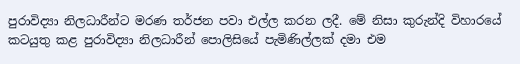පුරාවිද්‍යා නිලධාරීන්ට මරණ තර්ජන පවා එල්ල කරන ලදී. මේ නිසා කුරුන්දි විහාරයේ කටයුතු කළ පුරාවිද්‍යා නිලධාරීන් පොලිසියේ පැමිණිල්ලක් දමා එම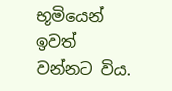භූමියෙන් ඉවත් වන්නට විය.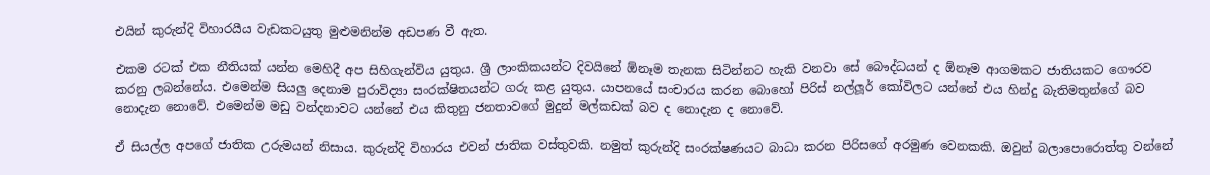එයින් කුරුන්දි විහාරයීය වැඩකටයුතු මුළුමනින්ම අඩපණ වී ඇත.

එකම රටක් එක නීතියක් යන්න මෙහිදී අප සිහිගැන්විය යුතුය. ශ්‍රී ලාංකිකයන්ට දිවයිනේ ඕනෑම තැනක සිටින්නට හැකි වනවා සේ බෞද්ධයන් ද ඕනෑම ආගමකට ජාතියකට ගෞරව කරනු ලබන්නේය. එමෙන්ම සියලු දෙනාම පුරාවිද්‍යා සංරක්ෂිතයන්ට ගරු කළ යුතුය. යාපනයේ සංචාරය කරන බොහෝ පිරිස් නල්ලූර් කෝවිලට යන්නේ එය හින්දු බැතිමතුන්ගේ බව නොදැන නොවේ. එමෙන්ම මඩු වන්දනාවට යන්නේ එය කිතුනු ජනතාවගේ මුදුන් මල්කඩක් බව ද නොදැන ද නොවේ.

ඒ සියල්ල අපගේ ජාතික උරුමයන් නිසාය. කුරුන්දි විහාරය එවන් ජාතික වස්තුවකි. නමුත් කුරුන්දි සංරක්ෂණයට බාධා කරන පිරිසගේ අරමුණ වෙනකකි. ඔවුන් බලාපොරොත්තු වන්නේ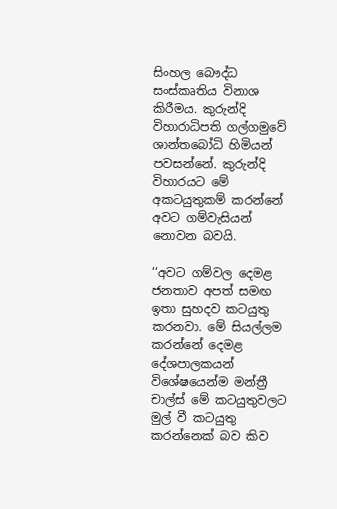සිංහල බෞද්ධ සංස්කෘතිය විනාශ කිරීමය. කුරුන්දි විහාරාධිපති ගල්ගමුවේ ශාන්තබෝධි හිමියන් පවසන්නේ. කුරුන්දි විහාරයට මේ අකටයුතුකම් කරන්නේ අවට ගම්වැසියන් නොවන බවයි.

‘‘අවට ගම්වල දෙමළ ජනතාව අපත් සමඟ ඉතා සුහදව කටයුතු කරනවා. මේ සියල්ලම කරන්නේ දෙමළ දේශපාලකයන් විශේෂයෙන්ම මන්ත්‍රී චාල්ස් මේ කටයුතුවලට මුල් වී කටයුතු කරන්නෙක් බව කිව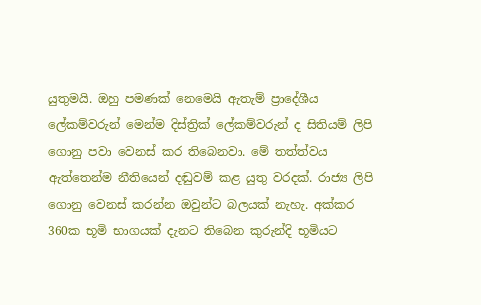යුතුමයි. ඔහු පමණක් නෙමෙයි ඇතැම් ප්‍රාදේශීය ලේකම්වරුන් මෙන්ම දිස්ත්‍රික් ලේකම්වරුන් ද සිතියම් ලිපි ගොනු පවා වෙනස් කර තිබෙනවා. මේ තත්ත්වය ඇත්තෙන්ම නීතියෙන් දඬුවම් කළ යුතු වරදක්. රාජ්‍ය ලිපි ගොනු වෙනස් කරන්න ඔවුන්ට බලයක් නැහැ. අක්කර 360ක භූමි භාගයක් දැනට තිබෙන කුරුන්දි භූමියට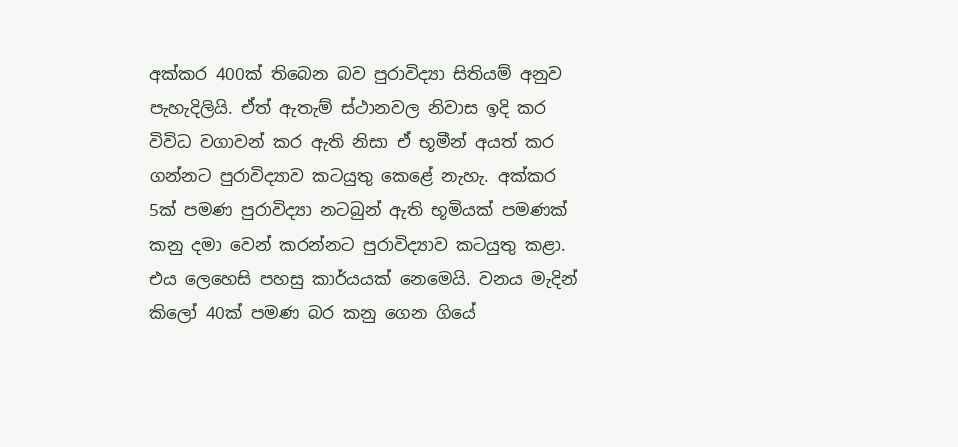අක්කර 400ක් තිබෙන බව පුරාවිද්‍යා සිතියම් අනුව පැහැදිලියි. ඒත් ඇතැම් ස්ථානවල නිවාස ඉදි කර විවිධ වගාවන් කර ඇති නිසා ඒ භූමීන් අයත් කර ගන්නට පුරාවිද්‍යාව කටයුතු කෙළේ නැහැ. අක්කර 5ක් පමණ පුරාවිද්‍යා නටබුන් ඇති භූමියක් පමණක් කනු දමා වෙන් කරන්නට පුරාවිද්‍යාව කටයුතු කළා. එය ලෙහෙසි පහසු කාර්යයක් නෙමෙයි. වනය මැදින් කිලෝ 40ක් පමණ බර කනු ගෙන ගියේ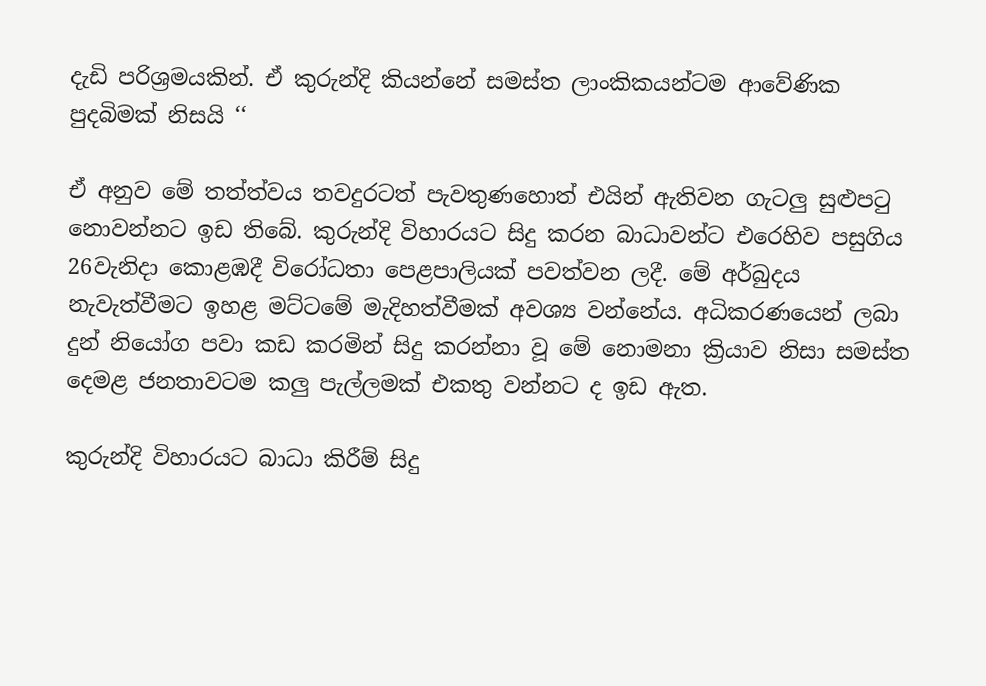දැඩි පරිශ්‍රමයකින්. ඒ කුරුන්දි කියන්නේ සමස්ත ලාංකිකයන්ටම ආවේණික පුදබිමක් නිසයි ‘‘

ඒ අනුව මේ තත්ත්වය තවදුරටත් පැවතුණහොත් එයින් ඇතිවන ගැටලු සුළුපටු නොවන්නට ඉඩ තිබේ. කුරුන්දි විහාරයට සිදු කරන බාධාවන්ට එරෙහිව පසුගිය 26වැනිදා කොළඹදී විරෝධතා පෙළපාලියක් පවත්වන ලදී. මේ අර්බුදය නැවැත්වීමට ඉහළ මට්ටමේ මැදිහත්වීමක් අවශ්‍ය වන්නේය. අධිකරණයෙන් ලබා දුන් නියෝග පවා කඩ කරමින් සිදු කරන්නා වූ මේ නොමනා ක්‍රියාව නිසා සමස්ත දෙමළ ජනතාවටම කලු පැල්ලමක් එකතු වන්නට ද ඉඩ ඇත.

කුරුන්දි විහාරයට බාධා කිරීම් සිදු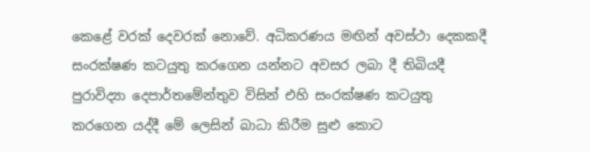කෙළේ වරක් දෙවරක් නොවේ. අධිකරණය මඟින් අවස්ථා දෙකකදී සංරක්ෂණ කටයුතු කරගෙන යන්නට අවසර ලබා දී තිබියදී පුරාවිද්‍යා දෙපාර්තමේන්තුව විසින් එහි සංරක්ෂණ කටයුතු කරගෙන යද්දී මේ ලෙසින් බාධා කිරීම සුළු කොට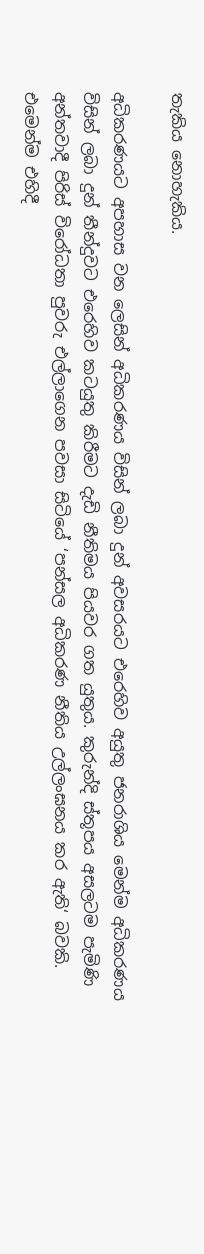තැකිය නොහැකිය.

අධිකරණයට අපහාස වන ලෙසින් අධිකරණය විසින් ලබා දුන් අවසරයට එරෙහිව අයුතු ජනරාශිය මෙන්ම අධිකරණය විසින් ලබා දුන් තීන්දුවට එරෙහිව කටයුතු කිරීමට දැඩි නීතිමය පියවර ගත යුතුය. කුරුන්දි ස්තූපය අසලටම පැමිණි අන්තවාදී පිරිස් විරෝධතා පුවරු එල්ලාගෙන පවසා සිටියේ ‘පන්සල අධිකරණ නීතිය උල්ලංඝනය කර ඇති‘ බවකි. එමෙන්ම එහිදී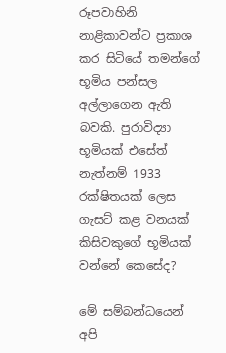රූපවාහිනි නාළිකාවන්ට ප්‍රකාශ කර සිටියේ තමන්ගේ භූමිය පන්සල අල්ලාගෙන ඇති බවකි. පුරාවිද්‍යා භූමියක් එසේත් නැත්නම් 1933 රක්ෂිතයක් ලෙස ගැසට් කළ වනයක් කිසිවකුගේ භූමියක් වන්නේ කෙසේද?

මේ සම්බන්ධයෙන් අපි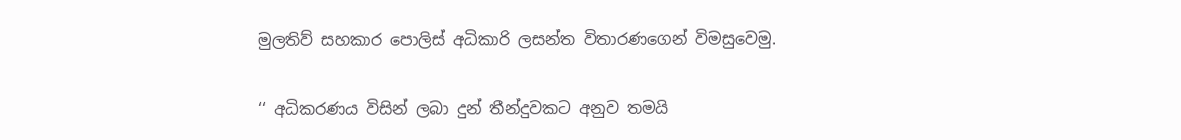මුලතිව් සහකාර පොලිස් අධිකාරි ලසන්ත විතාරණගෙන් විමසුවෙමු.

‘‘ අධිකරණය විසින් ලබා දුන් තීන්දුවකට අනුව තමයි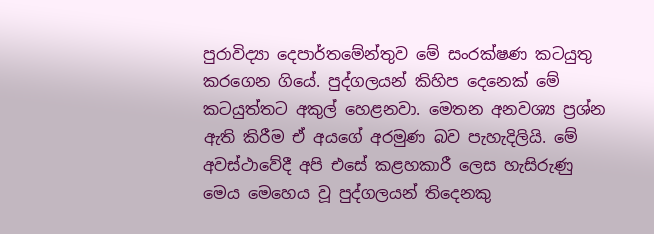පුරාවිද්‍යා දෙපාර්තමේන්තුව මේ සංරක්ෂණ කටයුතු කරගෙන ගියේ. පුද්ගලයන් කිහිප දෙනෙක් මේ කටයුත්තට අකුල් හෙළනවා. මෙතන අනවශ්‍ය ප්‍රශ්න ඇති කිරීම ඒ අයගේ අරමුණ බව පැහැදිලියි. මේ අවස්ථාවේදී අපි එසේ කළහකාරී ලෙස හැසිරුණු මෙය මෙහෙය වූ පුද්ගලයන් තිදෙනකු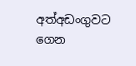අත්අඩංගුවට ගෙන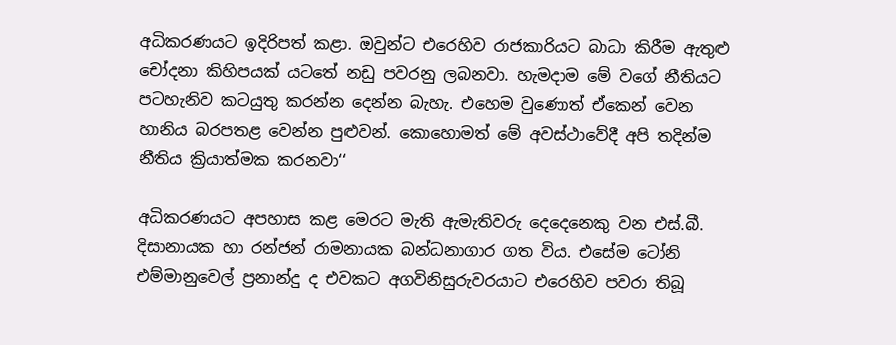අධිකරණයට ඉදිරිපත් කළා. ඔවුන්ට එරෙහිව රාජකාරියට බාධා කිරීම ඇතුළු චෝදනා කිහිපයක් යටතේ නඩු පවරනු ලබනවා. හැමදාම මේ වගේ නීතියට පටහැනිව කටයුතු කරන්න දෙන්න බැහැ. එහෙම වුණොත් ඒකෙන් වෙන හානිය බරපතළ වෙන්න පුළුවන්. කොහොමත් මේ අවස්ථාවේදී අපි තදින්ම නීතිය ක්‍රියාත්මක කරනවා‘‘

අධිකරණයට අපහාස කළ මෙරට මැති ඇමැතිවරු දෙදෙනෙකු වන එස්.බී. දිසානායක හා රන්ජන් රාමනායක බන්ධනාගාර ගත විය. එසේම ටෝනි එම්මානුවෙල් ප්‍රනාන්දු ද එවකට අගවිනිසුරුවරයාට එරෙහිව පවරා තිබූ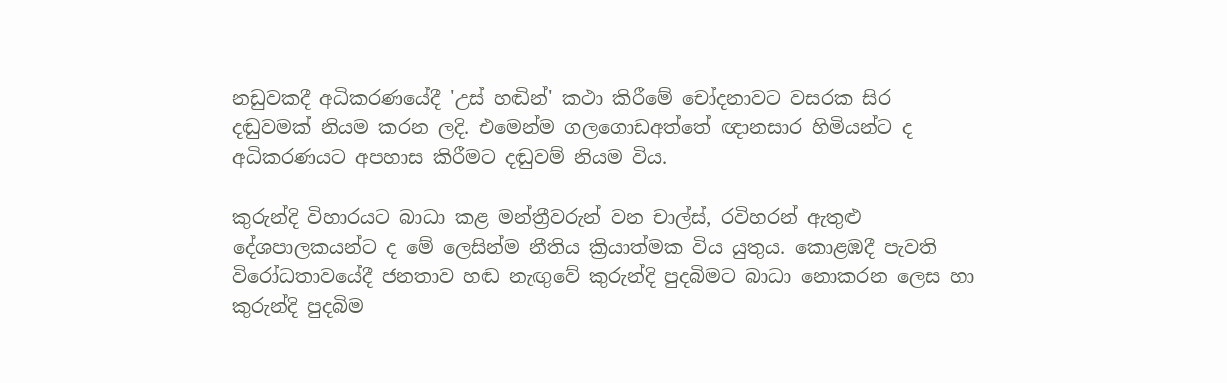නඩුවකදී අධිකරණයේදී 'උස් හඬින්' කථා කිරීමේ චෝදනාවට වසරක සිර දඬුවමක් නියම කරන ලදි. එමෙන්ම ගලගොඩඅත්තේ ඥානසාර හිමියන්ට ද අධිකරණයට අපහාස කිරීමට දඬුවම් නියම විය.

කුරුන්දි විහාරයට බාධා කළ මන්ත්‍රීවරුන් වන චාල්ස්, රවිහරන් ඇතුළු දේශපාලකයන්ට ද මේ ලෙසින්ම නීතිය ක්‍රියාත්මක විය යුතුය. කොළඹදී පැවති විරෝධතාවයේදී ජනතාව හඬ නැඟුවේ කුරුන්දි පුදබිමට බාධා නොකරන ලෙස හා කුරුන්දි පුදබිම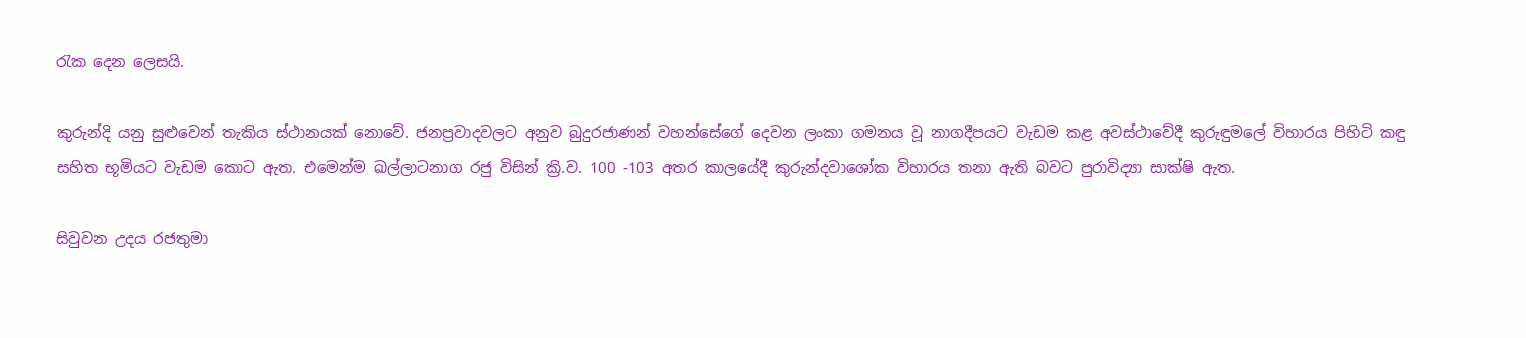රැක දෙන ලෙසයි.

කුරුන්දි යනු සුළුවෙන් තැකිය ස්ථානයක් නොවේ. ජනප්‍රවාදවලට අනුව බුදුරජාණන් වහන්සේගේ දෙවන ලංකා ගමනය වූ නාගදීපයට වැඩම කළ අවස්ථාවේදී කුරුඳුමලේ විහාරය පිහිටි කඳු සහිත භූමියට වැඩම කොට ඇත. එමෙන්ම ඛල්ලාටනාග රජු විසින් ක්‍රි.ව. 100 -103 අතර කාලයේදී කුරුන්දවාශෝක විහාරය තනා ඇති බවට පුරාවිද්‍යා සාක්ෂි ඇත.

සිවුවන උදය රජතුමා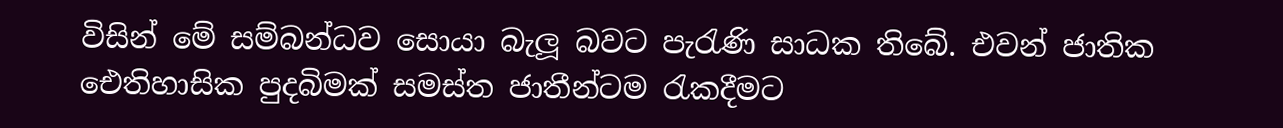විසින් මේ සම්බන්ධව සොයා බැලූ බවට පැරැණි සාධක තිබේ. එවන් ජාතික ඓතිහාසික පුදබිමක් සමස්ත ජාතීන්ටම රැකදීමට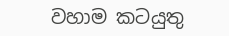වහාම කටයුතු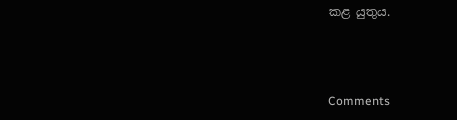කළ යුතුය.



Comments